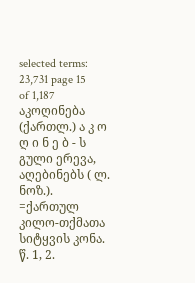selected terms: 23,731 page 15 of 1,187
აკოღინება
(ქართლ.) ა კ ო ღ ი ნ ე ბ - ს გული ერევა, აღებინებს ( ლ. ნოზ.). =ქართულ კილო-თქმათა სიტყვის კონა. წ. 1, 2.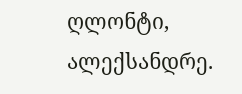ღლონტი, ალექსანდრე.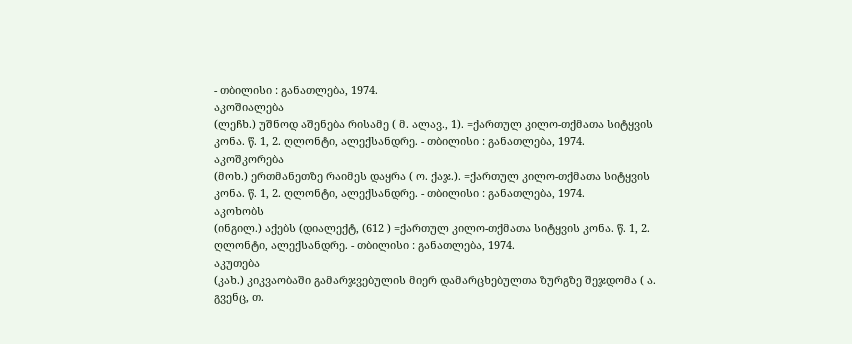- თბილისი : განათლება, 1974.
აკოშიალება
(ლეჩხ.) უშნოდ აშენება რისამე ( მ. ალავ., 1). =ქართულ კილო-თქმათა სიტყვის კონა. წ. 1, 2. ღლონტი, ალექსანდრე. - თბილისი : განათლება, 1974.
აკოშკორება
(მოხ.) ერთმანეთზე რაიმეს დაყრა ( ო. ქაჯ.). =ქართულ კილო-თქმათა სიტყვის კონა. წ. 1, 2. ღლონტი, ალექსანდრე. - თბილისი : განათლება, 1974.
აკოხობს
(ინგილ.) აქებს (დიალექტ, (612 ) =ქართულ კილო-თქმათა სიტყვის კონა. წ. 1, 2. ღლონტი, ალექსანდრე. - თბილისი : განათლება, 1974.
აკუთება
(კახ.) კიკვაობაში გამარჯვებულის მიერ დამარცხებულთა ზურგზე შეჯდომა ( ა. გვენც, თ.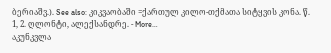ბერიაშვ.). See also: კიკვაობაში =ქართულ კილო-თქმათა სიტყვის კონა. წ. 1, 2. ღლონტი, ალექსანდრე. - More…
აკუნკვლა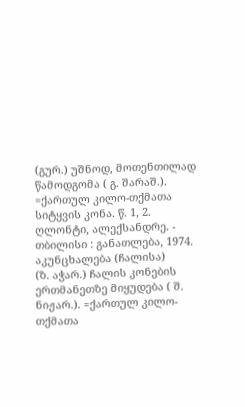(გურ.) უშნოდ, მოთენთილად წამოდგომა ( გ. შარაშ.). =ქართულ კილო-თქმათა სიტყვის კონა. წ. 1, 2. ღლონტი, ალექსანდრე. - თბილისი : განათლება, 1974.
აკუნცხალება (ჩალისა)
(ზ. აჭარ.) ჩალის კონების ერთმანეთზე მიყუდება ( შ. ნიჟარ.). =ქართულ კილო-თქმათა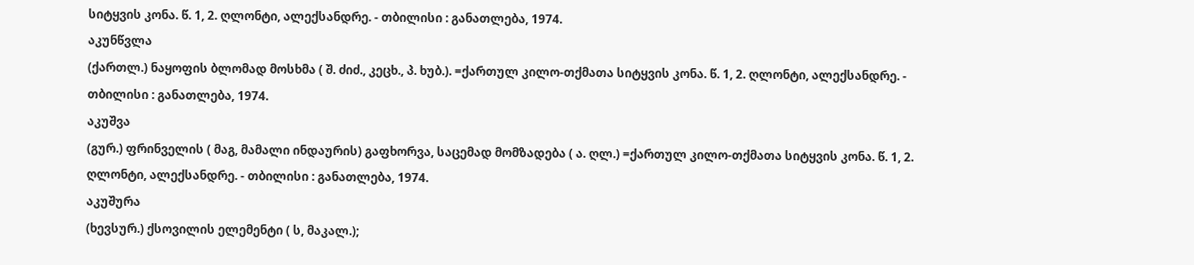სიტყვის კონა. წ. 1, 2. ღლონტი, ალექსანდრე. - თბილისი : განათლება, 1974.
აკუნწვლა
(ქართლ.) ნაყოფის ბლომად მოსხმა ( შ. ძიძ., კეცხ., პ. ხუბ.). =ქართულ კილო-თქმათა სიტყვის კონა. წ. 1, 2. ღლონტი, ალექსანდრე. - თბილისი : განათლება, 1974.
აკუშვა
(გურ.) ფრინველის ( მაგ, მამალი ინდაურის) გაფხორვა, საცემად მომზადება ( ა. ღლ.) =ქართულ კილო-თქმათა სიტყვის კონა. წ. 1, 2. ღლონტი, ალექსანდრე. - თბილისი : განათლება, 1974.
აკუშურა
(ხევსურ.) ქსოვილის ელემენტი ( ს, მაკალ.);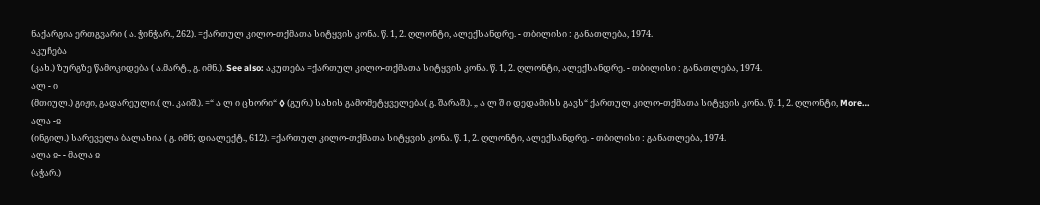ნაქარგია ერთგვარი ( ა. ჭინჭარ., 262). =ქართულ კილო-თქმათა სიტყვის კონა. წ. 1, 2. ღლონტი, ალექსანდრე. - თბილისი : განათლება, 1974.
აკუჩება
(კახ.) ზურგზე წამოკიდება ( ა.მარტ., გ. იმნ.). See also: აკუთება =ქართულ კილო-თქმათა სიტყვის კონა. წ. 1, 2. ღლონტი, ალექსანდრე. - თბილისი : განათლება, 1974.
ალ - ი
(მთიულ.) გიჟი, გადარეული.( ლ. კაიშ.). =“ ა ლ ი ცხორი“ ◊ (გურ.) სახის გამომეტყველება( გ. შარაშ.). „ ა ლ შ ი დედამისს გავს“ ქართულ კილო-თქმათა სიტყვის კონა. წ. 1, 2. ღლონტი, More…
ალა -ჲ
(ინგილ.) სარეველა ბალახია ( გ. იმნ; დიალექტ., 612). =ქართულ კილო-თქმათა სიტყვის კონა. წ. 1, 2. ღლონტი, ალექსანდრე. - თბილისი : განათლება, 1974.
ალა ჲ- - მალა ჲ
(აჭარ.)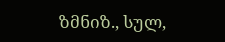ზმნიზ., სულ,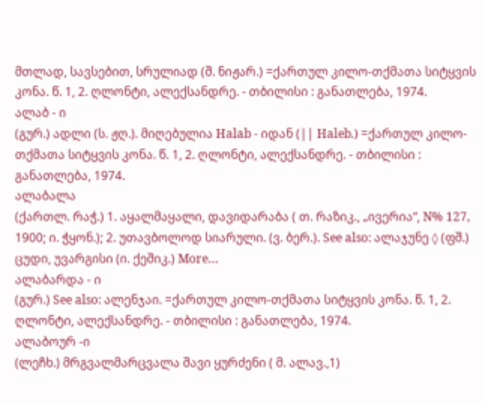მთლად, სავსებით, სრულიად (შ. ნიჟარ.) =ქართულ კილო-თქმათა სიტყვის კონა. წ. 1, 2. ღლონტი, ალექსანდრე. - თბილისი : განათლება, 1974.
ალაბ - ი
(გურ.) ადლი (ს. ჟღ.). მიღებულია Halab - იდან (|| Haleb.) =ქართულ კილო-თქმათა სიტყვის კონა. წ. 1, 2. ღლონტი, ალექსანდრე. - თბილისი : განათლება, 1974.
ალაბალა
(ქართლ. რაჭ.) 1. აყალმაყალი, დავიდარაბა ( თ. რაზიკ., „ივერია“, N% 127, 1900; ი. ჭყონ.); 2. უთავბოლოდ სიარული. (ვ. ბერ.). See also: ალაჯუნე ◊ (ფშ.) ცუდი, უვარგისი (ი. ქეშიკ.) More…
ალაბარდა - ი
(გურ.) See also: ალენჯაი. =ქართულ კილო-თქმათა სიტყვის კონა. წ. 1, 2. ღლონტი, ალექსანდრე. - თბილისი : განათლება, 1974.
ალაბოურ -ი
(ლეჩხ.) მრგვალმარცვალა შავი ყურძენი ( მ. ალავ.,1)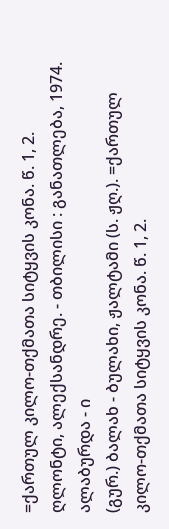=ქართულ კილო-თქმათა სიტყვის კონა. წ. 1, 2. ღლონტი, ალექსანდრე. - თბილისი : განათლება, 1974.
ალაბურდა - ი
(გურ.) ბალახ - ბულახი, ჟალტამი (ს. ჟღ.). =ქართულ კილო-თქმათა სიტყვის კონა. წ. 1, 2.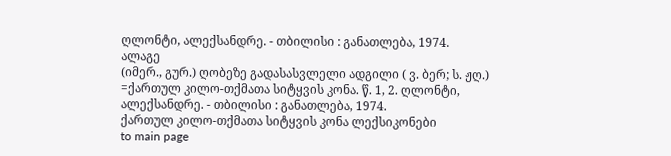ღლონტი, ალექსანდრე. - თბილისი : განათლება, 1974.
ალაგე
(იმერ., გურ.) ღობეზე გადასასვლელი ადგილი ( ვ. ბერ; ს. ჟღ.) =ქართულ კილო-თქმათა სიტყვის კონა. წ. 1, 2. ღლონტი, ალექსანდრე. - თბილისი : განათლება, 1974.
ქართულ კილო-თქმათა სიტყვის კონა ლექსიკონები
to main page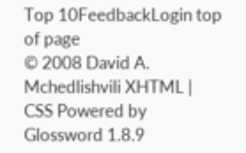Top 10FeedbackLogin top of page
© 2008 David A. Mchedlishvili XHTML | CSS Powered by Glossword 1.8.9